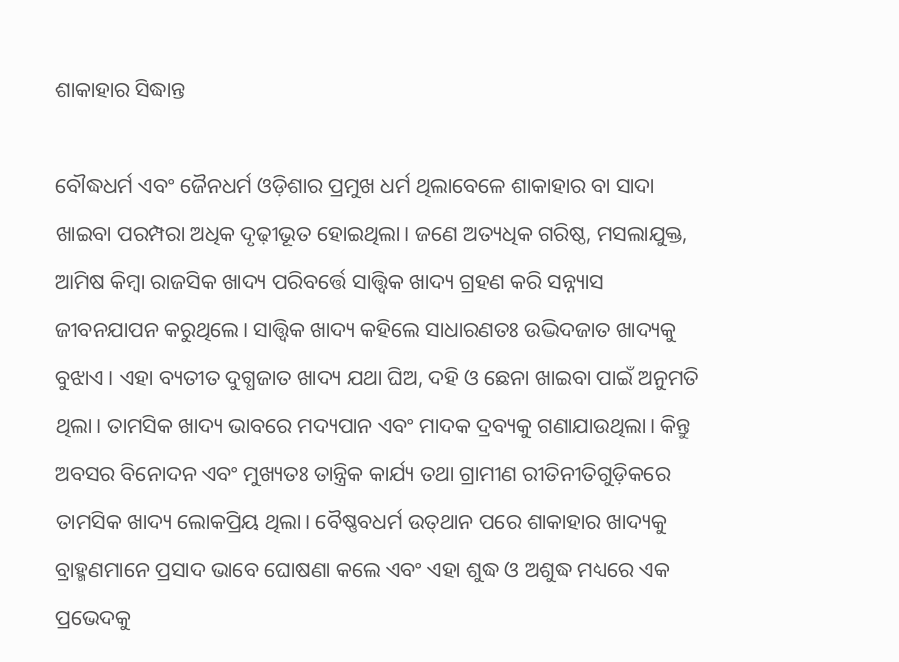ଶାକାହାର ସିଦ୍ଧାନ୍ତ

ବୌଦ୍ଧଧର୍ମ ଏବଂ ଜୈନଧର୍ମ ଓଡ଼ିଶାର ପ୍ରମୁଖ ଧର୍ମ ଥିଲାବେଳେ ଶାକାହାର ବା ସାଦା ଖାଇବା ପରମ୍ପରା ଅଧିକ ଦୃଢ଼ୀଭୂତ ହୋଇଥିଲା। ଜଣେ ଅତ୍ୟଧିକ ଗରିଷ୍ଠ, ମସଲାଯୁକ୍ତ, ଆମିଷ କିମ୍ୱା ରାଜସିକ ଖାଦ୍ୟ ପରିବର୍ତ୍ତେ ସାତ୍ତ୍ୱିକ ଖାଦ୍ୟ ଗ୍ରହଣ କରି ସନ୍ନ୍ୟାସ ଜୀବନଯାପନ କରୁଥିଲେ। ସାତ୍ତ୍ୱିକ ଖାଦ୍ୟ କହିଲେ ସାଧାରଣତଃ ଉଦ୍ଭିଦଜାତ ଖାଦ୍ୟକୁ ବୁଝାଏ। ଏହା ବ୍ୟତୀତ ଦୁଗ୍ଧଜାତ ଖାଦ୍ୟ ଯଥା ଘିଅ, ଦହି ଓ ଛେନା ଖାଇବା ପାଇଁ ଅନୁମତି ଥିଲା। ତାମସିକ ଖାଦ୍ୟ ଭାବରେ ମଦ୍ୟପାନ ଏବଂ ମାଦକ ଦ୍ରବ୍ୟକୁ ଗଣାଯାଉଥିଲା। କିନ୍ତୁ ଅବସର ବିନୋଦନ ଏବଂ ମୁଖ୍ୟତଃ ତାନ୍ତ୍ରିକ କାର୍ଯ୍ୟ ତଥା ଗ୍ରାମୀଣ ରୀତିନୀତିଗୁଡ଼ିକରେ ତାମସିକ ଖାଦ୍ୟ ଲୋକପ୍ରିୟ ଥିଲା। ବୈଷ୍ଣବଧର୍ମ ଉତ୍‌ଥାନ ପରେ ଶାକାହାର ଖାଦ୍ୟକୁ ବ୍ରାହ୍ମଣମାନେ ପ୍ରସାଦ ଭାବେ ଘୋଷଣା କଲେ ଏବଂ ଏହା ଶୁଦ୍ଧ ଓ ଅଶୁଦ୍ଧ ମଧ୍ୟରେ ଏକ ପ୍ରଭେଦକୁ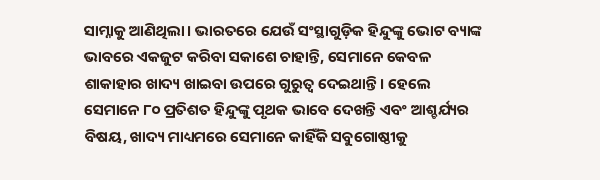ସାମ୍ନାକୁ ଆଣିଥିଲା। ଭାରତରେ ଯେଉଁ ସଂସ୍ଥାଗୁଡ଼ିକ ହିନ୍ଦୁଙ୍କୁ ଭୋଟ ବ୍ୟାଙ୍କ ଭାବରେ ଏକଜୁଟ କରିବା ସକାଶେ ଚାହାନ୍ତି, ସେମାନେ କେବଳ ଶାକାହାର ଖାଦ୍ୟ ଖାଇବା ଉପରେ ଗୁରୁତ୍ୱ ଦେଇଥାନ୍ତି। ହେଲେ ସେମାନେ ୮୦ ପ୍ରତିଶତ ହିନ୍ଦୁଙ୍କୁ ପୃଥକ ଭାବେ ଦେଖନ୍ତି ଏବଂ ଆଶ୍ଚର୍ଯ୍ୟର ବିଷୟ, ଖାଦ୍ୟ ମାଧ୍ୟମରେ ସେମାନେ କାହିଁକି ସବୁଗୋଷ୍ଠୀକୁ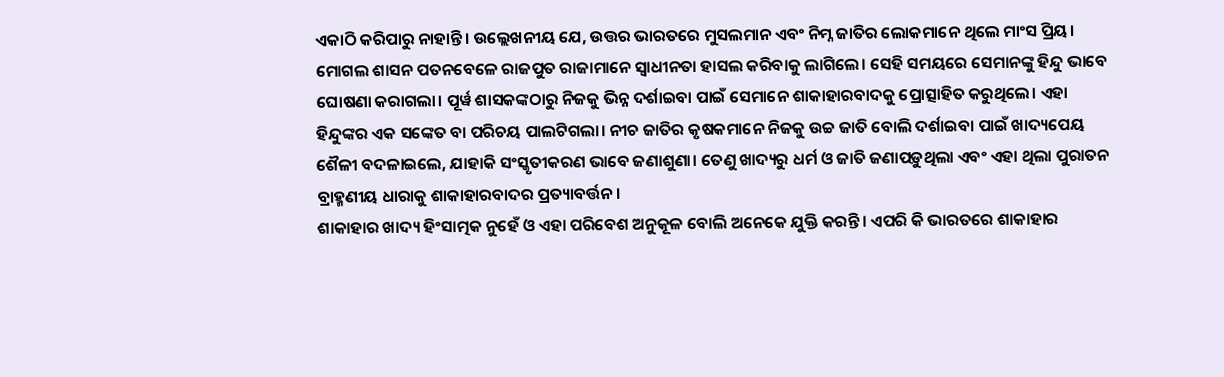ଏକାଠି କରିପାରୁ ନାହାନ୍ତି। ଉଲ୍ଲେଖନୀୟ ଯେ, ଉତ୍ତର ଭାରତରେ ମୁସଲମାନ ଏବଂ ନିମ୍ନ ଜାତିର ଲୋକମାନେ ଥିଲେ ମାଂସ ପ୍ରିୟ। ମୋଗଲ ଶାସନ ପତନବେଳେ ରାଜପୁତ ରାଜାମାନେ ସ୍ୱାଧୀନତା ହାସଲ କରିବାକୁ ଲାଗିଲେ। ସେହି ସମୟରେ ସେମାନଙ୍କୁ ହିନ୍ଦୁ ଭାବେ ଘୋଷଣା କରାଗଲା। ପୂର୍ୱ ଶାସକଙ୍କଠାରୁ ନିଜକୁ ଭିନ୍ନ ଦର୍ଶାଇବା ପାଇଁ ସେମାନେ ଶାକାହାରବାଦକୁ ପ୍ରୋତ୍ସାହିତ କରୁଥିଲେ। ଏହା ହିନ୍ଦୁଙ୍କର ଏକ ସଙ୍କେତ ବା ପରିଚୟ ପାଲଟିଗଲା। ନୀଚ ଜାତିର କୃଷକମାନେ ନିଜକୁ ଉଚ୍ଚ ଜାତି ବୋଲି ଦର୍ଶାଇବା ପାଇଁ ଖାଦ୍ୟପେୟ ଶୈଳୀ ବଦଳାଇଲେ, ଯାହାକି ସଂସ୍କୃତୀକରଣ ଭାବେ ଜଣାଶୁଣା। ତେଣୁ ଖାଦ୍ୟରୁ ଧର୍ମ ଓ ଜାତି ଜଣାପଡ଼ୁଥିଲା ଏବଂ ଏହା ଥିଲା ପୁରାତନ ବ୍ରାହ୍ମଣୀୟ ଧାରାକୁ ଶାକାହାରବାଦର ପ୍ରତ୍ୟାବର୍ତ୍ତନ।
ଶାକାହାର ଖାଦ୍ୟ ହିଂସାତ୍ମକ ନୁହେଁ ଓ ଏହା ପରିବେଶ ଅନୁକୂଳ ବୋଲି ଅନେକେ ଯୁକ୍ତି କରନ୍ତି। ଏପରି କି ଭାରତରେ ଶାକାହାର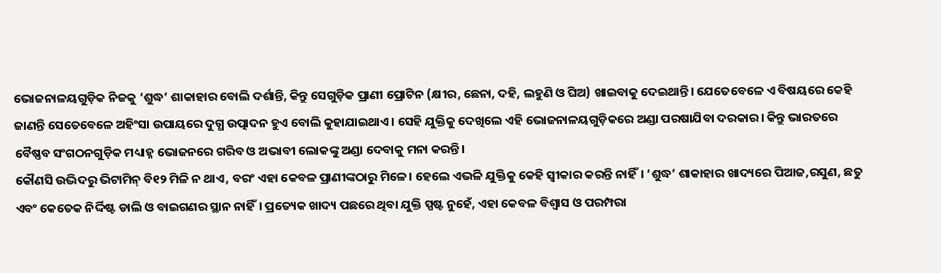ଭୋଜନାଳୟଗୁଡ଼ିକ ନିଜକୁ ‘ଶୁଦ୍ଧ’ ଶାକାହାର ବୋଲି ଦର୍ଶାନ୍ତି, କିନ୍ତୁ ସେଗୁଡ଼ିକ ପ୍ରାଣୀ ପ୍ରୋଟିନ (କ୍ଷୀର, ଛେନା, ଦହି, ଲହୁଣି ଓ ଘିଅ) ଖାଇବାକୁ ଦେଇଥାନ୍ତି। ଯେତେବେଳେ ଏ ବିଷୟରେ କେହି ଜାଣନ୍ତି ସେତେବେଳେ ଅହିଂସା ଉପାୟରେ ଦୁଗ୍ଧ ଉତ୍ପାଦନ ହୁଏ ବୋଲି କୁହାଯାଇଥାଏ। ସେହି ଯୁକ୍ତିକୁ ଦେଖିଲେ ଏହି ଭୋଜନାଳୟଗୁଡ଼ିକରେ ଅଣ୍ଡା ପରଷାଯିବା ଦରକାର। କିନ୍ତୁ ଭାରତରେ ବୈଷ୍ଣବ ସଂଗଠନଗୁଡ଼ିକ ମଧ୍ୟାହ୍ନ ଭୋଜନରେ ଗରିବ ଓ ଅଭାବୀ ଲୋକଙ୍କୁ ଅଣ୍ଡା ଦେବାକୁ ମନା କରନ୍ତି।
କୌଣସି ଉଦ୍ଭିଦରୁ ଭିଟାମିନ୍‌ ବି୧୨ ମିଳି ନ ଥାଏ, ବରଂ ଏହା କେବଳ ପ୍ରାଣୀଙ୍କଠାରୁ ମିଳେ। ହେଲେ ଏଭଳି ଯୁକ୍ତିକୁ କେହି ସ୍ୱୀକାର କରନ୍ତି ନାହିଁ। ‘ଶୁଦ୍ଧ’ ଶାକାହାର ଖାଦ୍ୟରେ ପିଆଜ,ରସୁଣ, ଛତୁ ଏବଂ କେତେକ ନିର୍ଦ୍ଦିଷ୍ଟ ଡାଲି ଓ ବାଇଗଣର ସ୍ଥାନ ନାହିଁ। ପ୍ରତ୍ୟେକ ଖାଦ୍ୟ ପଛରେ ଥିବା ଯୁକ୍ତି ସ୍ପଷ୍ଟ ନୁହେଁ, ଏହା କେବଳ ବିଶ୍ୱାସ ଓ ପରମ୍ପରା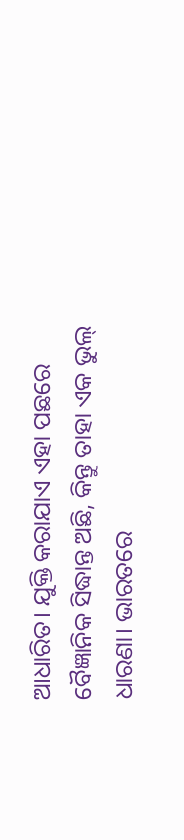ଆଧାରିତ। ଯୁକ୍ତି କରାଯାଏ ଏହା ପଛରେ ବୈଜ୍ଞାନିକ ସିଦ୍ଧାନ୍ତ ଅଛି, କିନ୍ତୁ ତାହା ଏକ ଭୁଲ୍‌ ଧାରଣା। ଭାରତରେ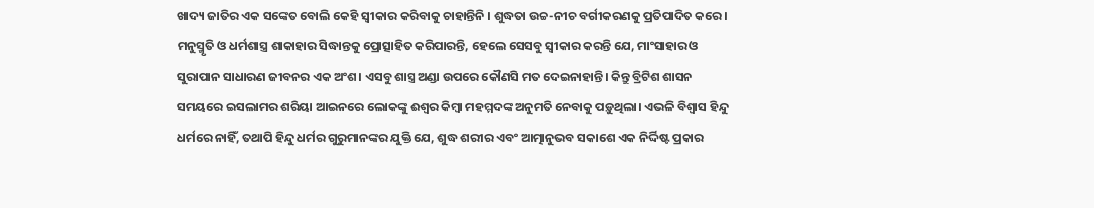ଖାଦ୍ୟ ଜାତିର ଏକ ସଙ୍କେତ ବୋଲି କେହି ସ୍ୱୀକାର କରିବାକୁ ଚାହାନ୍ତିନି । ଶୁଦ୍ଧତା ଉଚ୍ଚ-ନୀଚ ବର୍ଗୀକରଣକୁ ପ୍ରତିପାଦିତ କରେ। ମନୁସ୍ମୃତି ଓ ଧର୍ମଶାସ୍ତ୍ର ଶାକାହାର ସିଦ୍ଧାନ୍ତକୁ ପ୍ରୋତ୍ସାହିତ କରିପାରନ୍ତି, ହେଲେ ସେସବୁ ସ୍ୱୀକାର କରନ୍ତି ଯେ, ମାଂସାହାର ଓ ସୁରାପାନ ସାଧାରଣ ଜୀବନର ଏକ ଅଂଶ। ଏସବୁ ଶାସ୍ତ୍ର ଅଣ୍ଡା ଉପରେ କୌଣସି ମତ ଦେଇନାହାନ୍ତି। କିନ୍ତୁ ବ୍ରିଟିଶ ଶାସନ ସମୟରେ ଇସଲାମର ଶରିୟା ଆଇନରେ ଲୋକଙ୍କୁ ଈଶ୍ୱର କିମ୍ୱା ମହମ୍ମଦଙ୍କ ଅନୁମତି ନେବାକୁ ପଡ଼ୁଥିଲା। ଏଭଳି ବିଶ୍ୱାସ ହିନ୍ଦୁ ଧର୍ମରେ ନାହିଁ, ତଥାପି ହିନ୍ଦୁ ଧର୍ମର ଗୁରୁମାନଙ୍କର ଯୁକ୍ତି ଯେ, ଶୁଦ୍ଧ ଶରୀର ଏବଂ ଆତ୍ମାନୁଭବ ସକାଶେ ଏକ ନିର୍ଦ୍ଦିଷ୍ଟ ପ୍ରକାର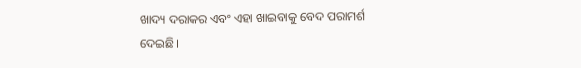ଖାଦ୍ୟ ଦରାକର ଏବଂ ଏହା ଖାଇବାକୁ ବେଦ ପରାମର୍ଶ ଦେଇଛି।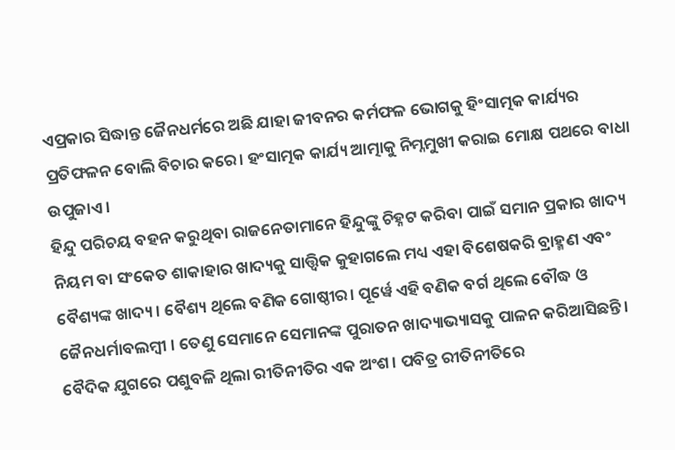ଏପ୍ରକାର ସିଦ୍ଧାନ୍ତ ଜୈନଧର୍ମରେ ଅଛି ଯାହା ଜୀବନର କର୍ମଫଳ ଭୋଗକୁ ହିଂସାତ୍ମକ କାର୍ଯ୍ୟର ପ୍ରତିଫଳନ ବୋଲି ବିଚାର କରେ। ହଂସାତ୍ମକ କାର୍ଯ୍ୟ ଆତ୍ମାକୁ ନିମ୍ନମୁଖୀ କରାଇ ମୋକ୍ଷ ପଥରେ ବାଧା ଉପୁଜାଏ।
ହିନ୍ଦୁ ପରିଚୟ ବହନ କରୁଥିବା ରାଜନେତାମାନେ ହିନ୍ଦୁଙ୍କୁ ଚିହ୍ନଟ କରିବା ପାଇଁ ସମାନ ପ୍ରକାର ଖାଦ୍ୟ ନିୟମ ବା ସଂକେତ ଶାକାହାର ଖାଦ୍ୟକୁ ସାତ୍ତ୍ୱିକ କୁହାଗଲେ ମଧ୍ୟ ଏହା ବିଶେଷକରି ବ୍ରାହ୍ମଣ ଏବଂ ବୈଶ୍ୟଙ୍କ ଖାଦ୍ୟ। ବୈଶ୍ୟ ଥିଲେ ବଣିକ ଗୋଷ୍ଠୀର। ପୂର୍ୱେ ଏହି ବଣିକ ବର୍ଗ ଥିଲେ ବୌଦ୍ଧ ଓ ଜୈନଧର୍ମାବଲମ୍ୱୀ । ତେଣୁ ସେମାନେ ସେମାନଙ୍କ ପୁରାତନ ଖାଦ୍ୟାଭ୍ୟାସକୁ ପାଳନ କରିଆସିଛନ୍ତି। ବୈଦିକ ଯୁଗରେ ପଶୁବଳି ଥିଲା ରୀତିନୀତିର ଏକ ଅଂଶ। ପବିତ୍ର ରୀତିନୀତିରେ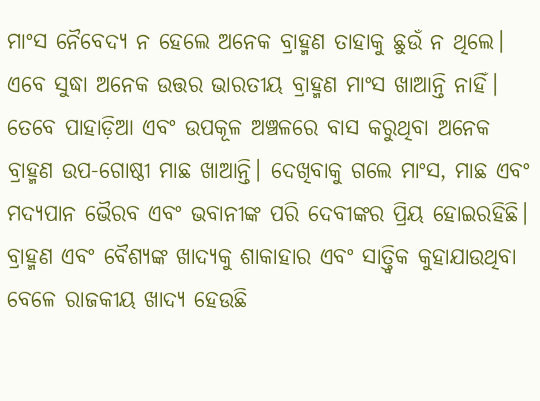ମାଂସ ନୈବେଦ୍ୟ ନ ହେଲେ ଅନେକ ବ୍ରାହ୍ମଣ ତାହାକୁ ଛୁଉଁ ନ ଥିଲେ। ଏବେ ସୁଦ୍ଧା ଅନେକ ଉତ୍ତର ଭାରତୀୟ ବ୍ରାହ୍ମଣ ମାଂସ ଖାଆନ୍ତି ନାହିଁ। ତେବେ ପାହାଡ଼ିଆ ଏବଂ ଉପକୂଳ ଅଞ୍ଚଳରେ ବାସ କରୁଥିବା ଅନେକ ବ୍ରାହ୍ମଣ ଉପ-ଗୋଷ୍ଠୀ ମାଛ ଖାଆନ୍ତି। ଦେଖିବାକୁ ଗଲେ ମାଂସ, ମାଛ ଏବଂ ମଦ୍ୟପାନ ଭୈରବ ଏବଂ ଭବାନୀଙ୍କ ପରି ଦେବୀଙ୍କର ପ୍ରିୟ ହୋଇରହିଛି। ବ୍ରାହ୍ମଣ ଏବଂ ବୈଶ୍ୟଙ୍କ ଖାଦ୍ୟକୁ ଶାକାହାର ଏବଂ ସାତ୍ତ୍ୱିକ କୁହାଯାଉଥିବା ବେଳେ ରାଜକୀୟ ଖାଦ୍ୟ ହେଉଛି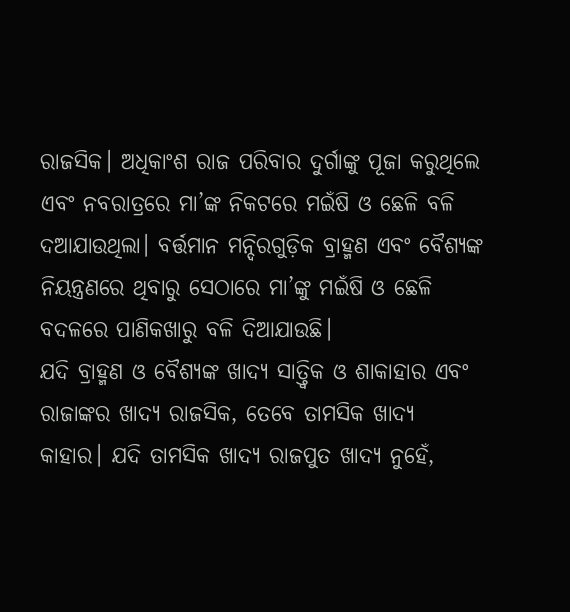ରାଜସିକ। ଅଧିକାଂଶ ରାଜ ପରିବାର ଦୁର୍ଗାଙ୍କୁ ପୂଜା କରୁଥିଲେ ଏବଂ ନବରାତ୍ରରେ ମା’ଙ୍କ ନିକଟରେ ମଇଁଷି ଓ ଛେଳି ବଳି ଦଆଯାଉଥିଲା। ବର୍ତ୍ତମାନ ମନ୍ଦିରଗୁଡ଼ିକ ବ୍ରାହ୍ମଣ ଏବଂ ବୈଶ୍ୟଙ୍କ ନିୟନ୍ତ୍ରଣରେ ଥିବାରୁ ସେଠାରେ ମା’ଙ୍କୁ ମଇଁଷି ଓ ଛେଳି ବଦଳରେ ପାଣିକଖାରୁ ବଳି ଦିଆଯାଉଛି।
ଯଦି ବ୍ରାହ୍ମଣ ଓ ବୈଶ୍ୟଙ୍କ ଖାଦ୍ୟ ସାତ୍ତ୍ୱିକ ଓ ଶାକାହାର ଏବଂ ରାଜାଙ୍କର ଖାଦ୍ୟ ରାଜସିକ, ତେବେ ତାମସିକ ଖାଦ୍ୟ କାହାର। ଯଦି ତାମସିକ ଖାଦ୍ୟ ରାଜପୁତ ଖାଦ୍ୟ ନୁହେଁ,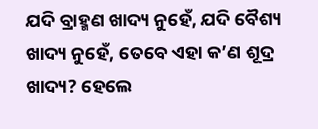ଯଦି ବ୍ରାହ୍ମଣ ଖାଦ୍ୟ ନୁହେଁ, ଯଦି ବୈଶ୍ୟ ଖାଦ୍ୟ ନୁହେଁ, ତେବେ ଏହା କ’ଣ ଶୂଦ୍ର ଖାଦ୍ୟ? ହେଲେ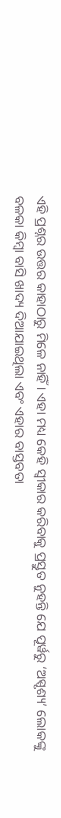ଏହି ପ୍ରଶ୍ନର ଉତ୍ତର କାହାଠାରୁ ମିଳେ ନାହିଁ । ଏହା ମଧ୍ୟ କେହି ସ୍ୱୀକାର କରିବାକୁ ପ୍ରସ୍ତୁତ ନୁହନ୍ତି ଯେ ପୂର୍ୱରୁ ‘ଅସ୍ପୃଶ୍ୟ’ ଲୋକଙ୍କୁ ବଳକା କିମ୍ୱା ବାସି ଖାଦ୍ୟ ଦିଆଯାଇଥିଲା ଏବଂ ଏହାର ବାସ୍ତବତା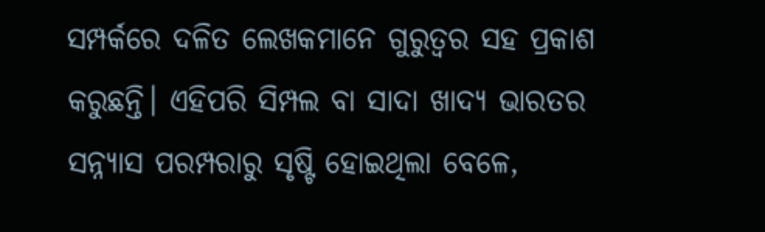ସମ୍ପର୍କରେ ଦଳିତ ଲେଖକମାନେ ଗୁରୁତ୍ୱର ସହ ପ୍ରକାଶ କରୁଛନ୍ତି। ଏହିପରି ସିମ୍ପଲ ବା ସାଦା ଖାଦ୍ୟ ଭାରତର ସନ୍ନ୍ୟାସ ପରମ୍ପରାରୁ ସୃଷ୍ଟି ହୋଇଥିଲା ବେଳେ,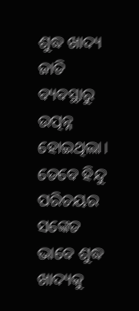ଶୁଦ୍ଧ ଖାଦ୍ୟ ଜାତି ବ୍ୟବସ୍ଥାରୁ ଉତ୍ପନ୍ନ ହୋଇଥିଲା। ତେବେ ହିନ୍ଦୁ ପରିଚୟର ସଙ୍କେତ ଭାବେ ଶୁଦ୍ଧ ଖାଦ୍ୟକୁ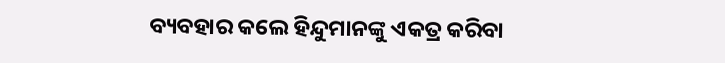ବ୍ୟବହାର କଲେ ହିନ୍ଦୁମାନଙ୍କୁ ଏକତ୍ର କରିବା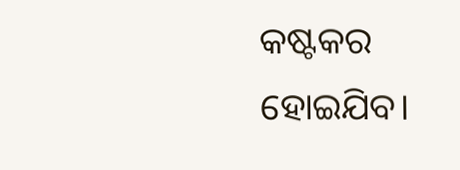କଷ୍ଟକର ହୋଇଯିବ।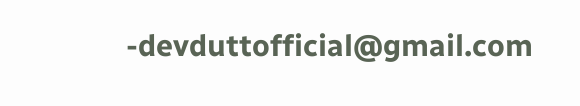-devduttofficial@gmail.com